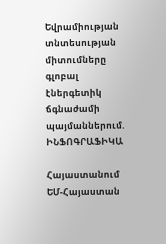Եվրամիության տնտեսության միտումները գլոբալ էներգետիկ ճգնաժամի պայմաններում. ԻՆՖՈԳՐԱՖԻԿԱ

Հայաստանում ԵՄ-Հայաստան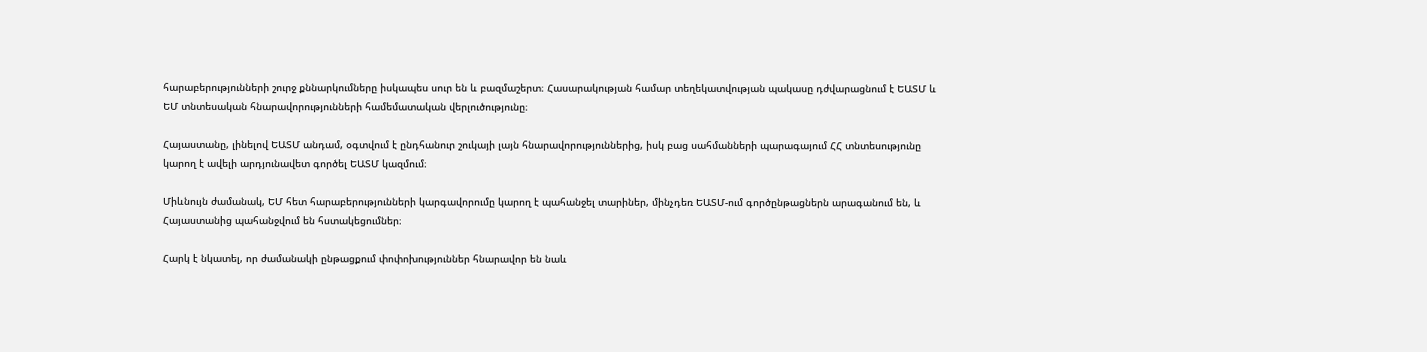հարաբերությունների շուրջ քննարկումները իսկապես սուր են և բազմաշերտ։ Հասարակության համար տեղեկատվության պակասը դժվարացնում է ԵԱՏՄ և ԵՄ տնտեսական հնարավորությունների համեմատական վերլուծությունը։

Հայաստանը, լինելով ԵԱՏՄ անդամ, օգտվում է ընդհանուր շուկայի լայն հնարավորություններից, իսկ բաց սահմանների պարագայում ՀՀ տնտեսությունը կարող է ավելի արդյունավետ գործել ԵԱՏՄ կազմում։

Միևնույն ժամանակ, ԵՄ հետ հարաբերությունների կարգավորումը կարող է պահանջել տարիներ, մինչդեռ ԵԱՏՄ-ում գործընթացներն արագանում են, և Հայաստանից պահանջվում են հստակեցումներ։

Հարկ է նկատել, որ ժամանակի ընթացքում փոփոխություններ հնարավոր են նաև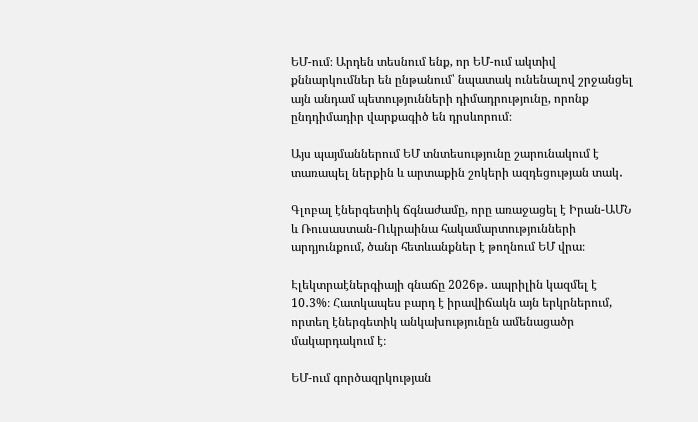ԵՄ-ում։ Արդեն տեսնում ենք, որ ԵՄ-ում ակտիվ քննարկումներ են ընթանում՝ նպատակ ունենալով շրջանցել այն անդամ պետությունների դիմադրությունը, որոնք ընդդիմադիր վարքագիծ են դրսևորում։

Այս պայմաններում ԵՄ տնտեսությունը շարունակում է տառապել ներքին և արտաքին շոկերի ազդեցության տակ․

Գլոբալ էներգետիկ ճգնաժամը, որը առաջացել է Իրան-ԱՄՆ և Ռուսաստան-Ուկրաինա հակամարտությունների արդյունքում, ծանր հետևանքներ է թողնում ԵՄ վրա։

Էլեկտրաէներգիայի գնաճը 2026թ․ ապրիլին կազմել է 10․3%։ Հատկապես բարդ է իրավիճակն այն երկրներում, որտեղ էներգետիկ անկախությունըն ամենացածր մակարդակում է։

ԵՄ-ում գործազրկության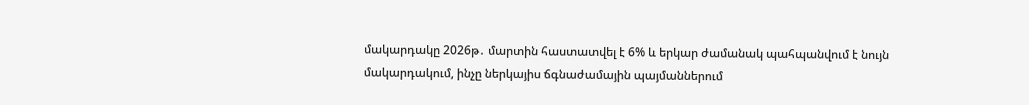մակարդակը 2026թ․ մարտին հաստատվել է 6% և երկար ժամանակ պահպանվում է նույն մակարդակում, ինչը ներկայիս ճգնաժամային պայմաններում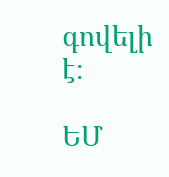գովելի է։

ԵՄ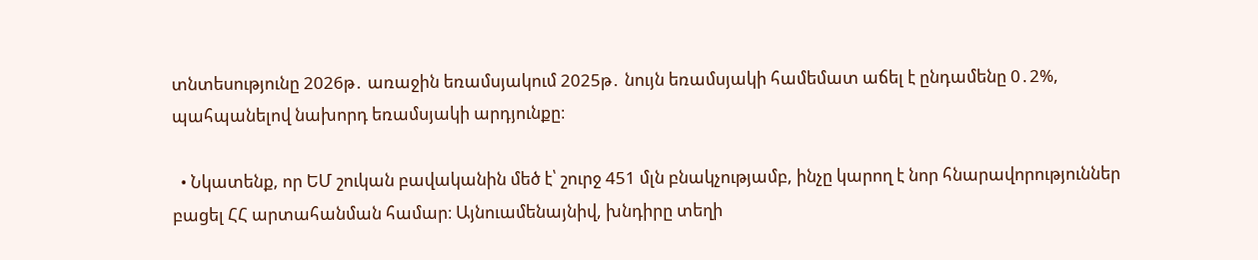տնտեսությունը 2026թ․ առաջին եռամսյակում 2025թ․ նույն եռամսյակի համեմատ աճել է ընդամենը 0․2%, պահպանելով նախորդ եռամսյակի արդյունքը։

  • Նկատենք, որ ԵՄ շուկան բավականին մեծ է՝ շուրջ 451 մլն բնակչությամբ, ինչը կարող է նոր հնարավորություններ բացել ՀՀ արտահանման համար։ Այնուամենայնիվ, խնդիրը տեղի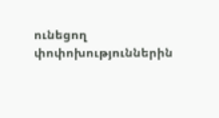ունեցող փոփոխություններին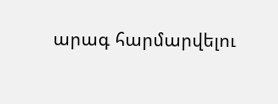արագ հարմարվելու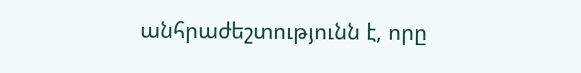անհրաժեշտությունն է, որը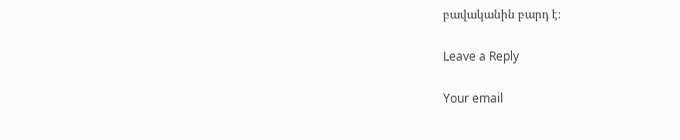բավականին բարդ է։

Leave a Reply

Your email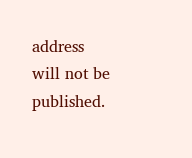address will not be published.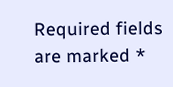Required fields are marked *